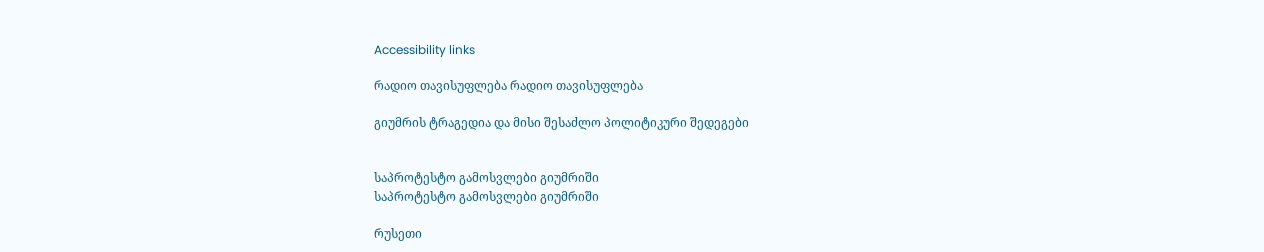Accessibility links

რადიო თავისუფლება რადიო თავისუფლება

გიუმრის ტრაგედია და მისი შესაძლო პოლიტიკური შედეგები


საპროტესტო გამოსვლები გიუმრიში
საპროტესტო გამოსვლები გიუმრიში

რუსეთი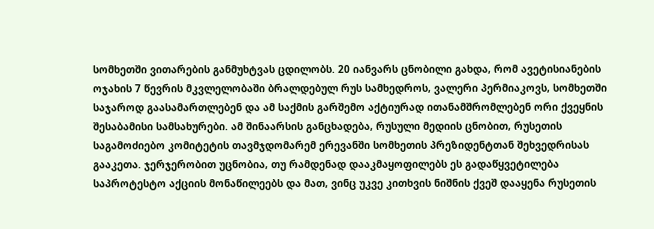სომხეთში ვითარების განმუხტვას ცდილობს. 20 იანვარს ცნობილი გახდა, რომ ავეტისიანების ოჯახის 7 წევრის მკვლელობაში ბრალდებულ რუს სამხედროს, ვალერი პერმიაკოვს, სომხეთში საჯაროდ გაასამართლებენ და ამ საქმის გარშემო აქტიურად ითანამშრომლებენ ორი ქვეყნის შესაბამისი სამსახურები. ამ შინაარსის განცხადება, რუსული მედიის ცნობით, რუსეთის საგამოძიებო კომიტეტის თავმჯდომარემ ერევანში სომხეთის პრეზიდენტთან შეხვედრისას გააკეთა. ჯერჯერობით უცნობია, თუ რამდენად დააკმაყოფილებს ეს გადაწყვეტილება საპროტესტო აქციის მონაწილეებს და მათ, ვინც უკვე კითხვის ნიშნის ქვეშ დააყენა რუსეთის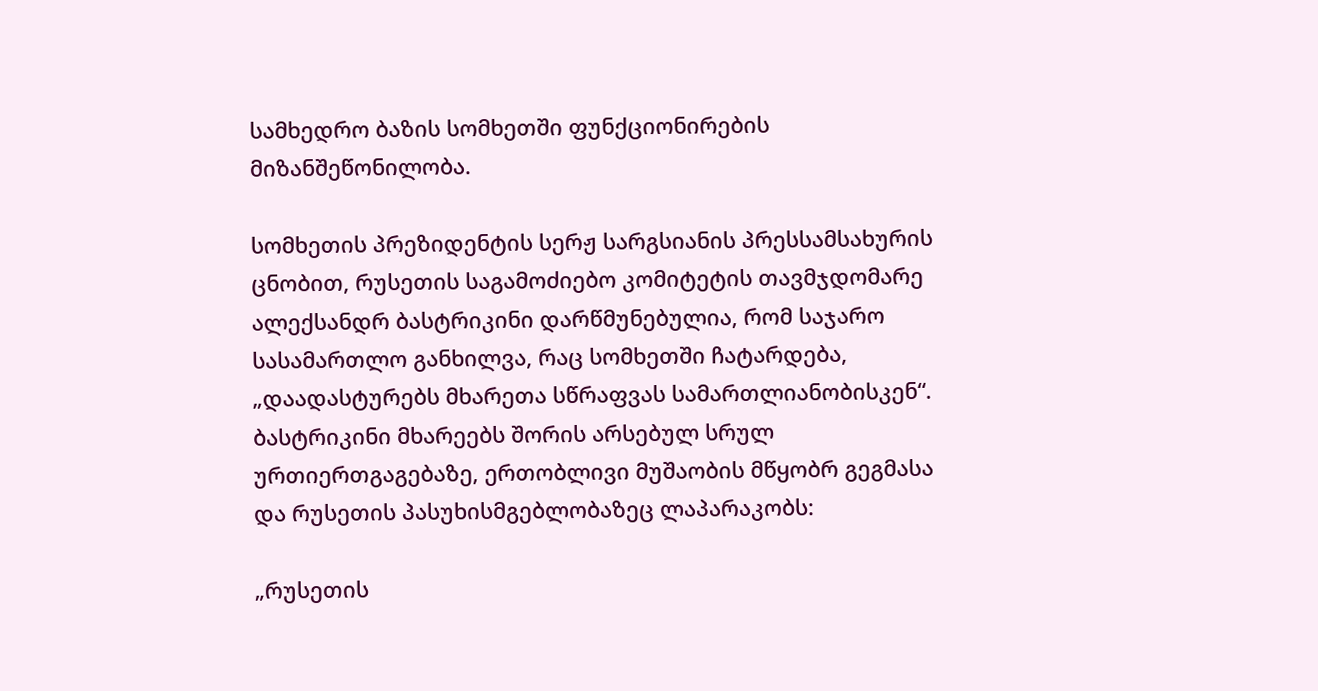სამხედრო ბაზის სომხეთში ფუნქციონირების მიზანშეწონილობა.

სომხეთის პრეზიდენტის სერჟ სარგსიანის პრესსამსახურის ცნობით, რუსეთის საგამოძიებო კომიტეტის თავმჯდომარე ალექსანდრ ბასტრიკინი დარწმუნებულია, რომ საჯარო სასამართლო განხილვა, რაც სომხეთში ჩატარდება, „დაადასტურებს მხარეთა სწრაფვას სამართლიანობისკენ“. ბასტრიკინი მხარეებს შორის არსებულ სრულ ურთიერთგაგებაზე, ერთობლივი მუშაობის მწყობრ გეგმასა და რუსეთის პასუხისმგებლობაზეც ლაპარაკობს:

„რუსეთის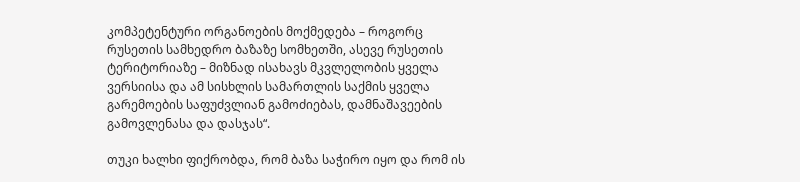კომპეტენტური ორგანოების მოქმედება – როგორც რუსეთის სამხედრო ბაზაზე სომხეთში, ასევე რუსეთის ტერიტორიაზე – მიზნად ისახავს მკვლელობის ყველა ვერსიისა და ამ სისხლის სამართლის საქმის ყველა გარემოების საფუძვლიან გამოძიებას, დამნაშავეების გამოვლენასა და დასჯას“.

თუკი ხალხი ფიქრობდა, რომ ბაზა საჭირო იყო და რომ ის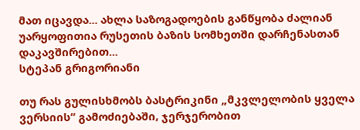მათ იცავდა... ახლა საზოგადოების განწყობა ძალიან უარყოფითია რუსეთის ბაზის სომხეთში დარჩენასთან დაკავშირებით...
სტეპან გრიგორიანი

თუ რას გულისხმობს ბასტრიკინი „მკვლელობის ყველა ვერსიის“ გამოძიებაში, ჯერჯერობით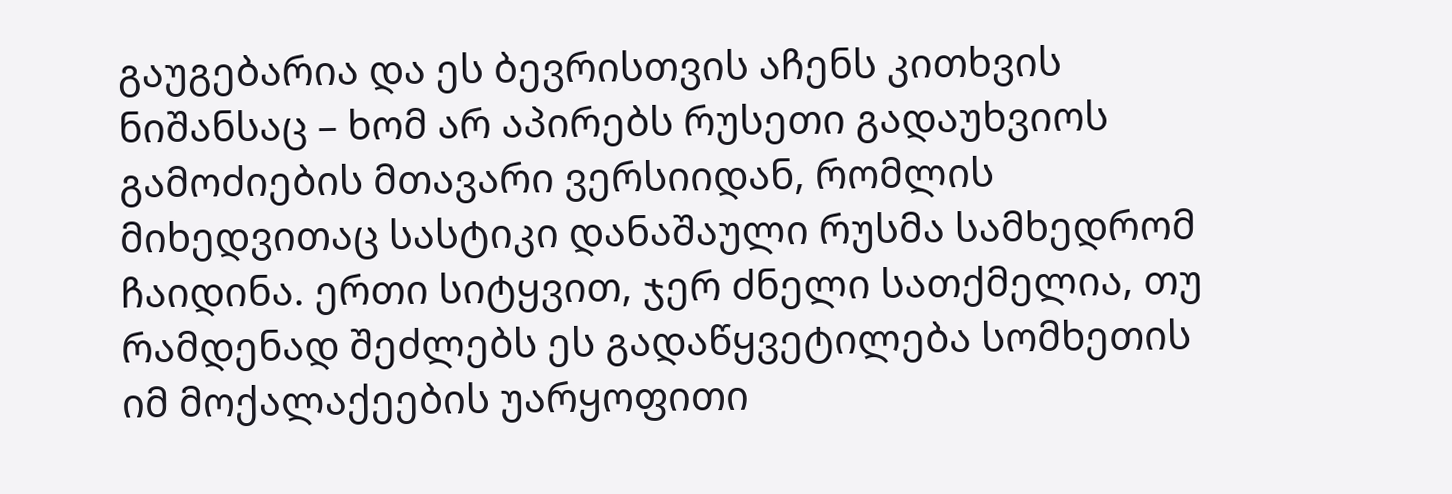გაუგებარია და ეს ბევრისთვის აჩენს კითხვის ნიშანსაც – ხომ არ აპირებს რუსეთი გადაუხვიოს გამოძიების მთავარი ვერსიიდან, რომლის მიხედვითაც სასტიკი დანაშაული რუსმა სამხედრომ ჩაიდინა. ერთი სიტყვით, ჯერ ძნელი სათქმელია, თუ რამდენად შეძლებს ეს გადაწყვეტილება სომხეთის იმ მოქალაქეების უარყოფითი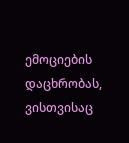ემოციების დაცხრობას, ვისთვისაც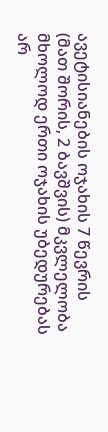ავეტისიანების ოჯახის 7 წევრის (მათ შორის, 2 ბავშვის) მკვლელობა მხოლოდ ერთი ოჯახის უბედურებას არ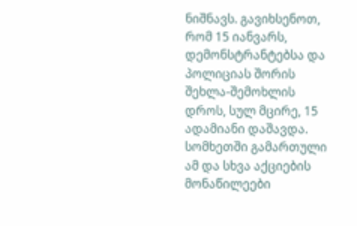ნიშნავს. გავიხსენოთ, რომ 15 იანვარს, დემონსტრანტებსა და პოლიციას შორის შეხლა-შემოხლის დროს, სულ მცირე, 15 ადამიანი დაშავდა. სომხეთში გამართული ამ და სხვა აქციების მონაწილეები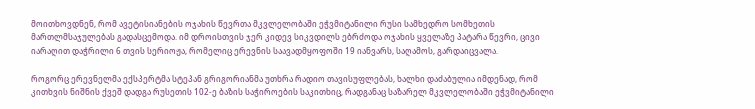მოითხოვდნენ, რომ ავეტისიანების ოჯახის წევრთა მკვლელობაში ეჭვმიტანილი რუსი სამხედრო სომხეთის მართლმსაჯულებას გადასცემოდა. იმ დროისთვის ჯერ კიდევ სიკვდილს ებრძოდა ოჯახის ყველაზე პატარა წევრი, ცივი იარაღით დაჭრილი 6 თვის სერიოჟა, რომელიც ერევნის საავადმყოფოში 19 იანვარს, საღამოს, გარდაიცვალა.

როგორც ერევნელმა ექსპერტმა სტეპან გრიგორიანმა უთხრა რადიო თავისუფლებას, ხალხი დაძაბულია იმდენად, რომ კითხვის ნიშნის ქვეშ დადგა რუსეთის 102-ე ბაზის საჭიროების საკითხიც, რადგანაც საზარელ მკვლელობაში ეჭვმიტანილი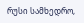რუსი სამხედრო,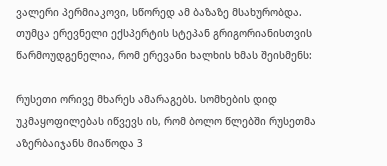ვალერი პერმიაკოვი, სწორედ ამ ბაზაზე მსახურობდა. თუმცა ერევნელი ექსპერტის სტეპან გრიგორიანისთვის წარმოუდგენელია, რომ ერევანი ხალხის ხმას შეისმენს:

რუსეთი ორივე მხარეს ამარაგებს. სომხების დიდ უკმაყოფილებას იწვევს ის, რომ ბოლო წლებში რუსეთმა აზერბაიჯანს მიაწოდა 3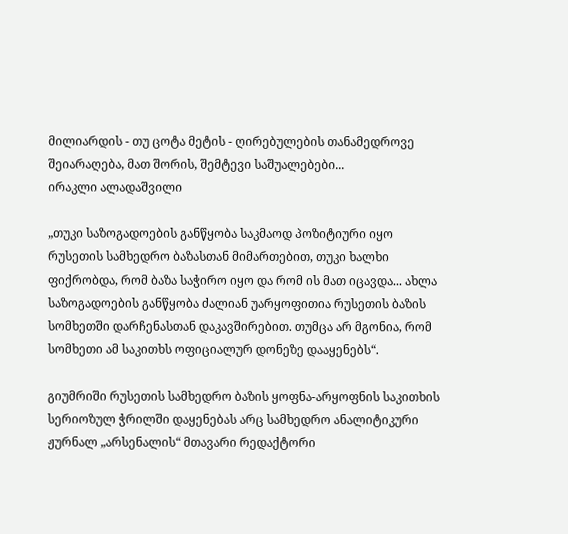მილიარდის - თუ ცოტა მეტის - ღირებულების თანამედროვე შეიარაღება, მათ შორის, შემტევი საშუალებები...
ირაკლი ალადაშვილი

„თუკი საზოგადოების განწყობა საკმაოდ პოზიტიური იყო რუსეთის სამხედრო ბაზასთან მიმართებით, თუკი ხალხი ფიქრობდა, რომ ბაზა საჭირო იყო და რომ ის მათ იცავდა... ახლა საზოგადოების განწყობა ძალიან უარყოფითია რუსეთის ბაზის სომხეთში დარჩენასთან დაკავშირებით. თუმცა არ მგონია, რომ სომხეთი ამ საკითხს ოფიციალურ დონეზე დააყენებს“.

გიუმრიში რუსეთის სამხედრო ბაზის ყოფნა-არყოფნის საკითხის სერიოზულ ჭრილში დაყენებას არც სამხედრო ანალიტიკური ჟურნალ „არსენალის“ მთავარი რედაქტორი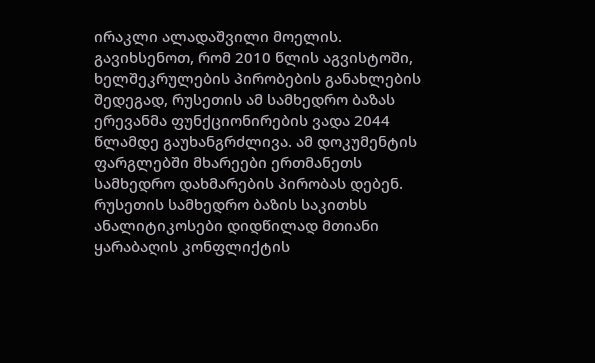ირაკლი ალადაშვილი მოელის. გავიხსენოთ, რომ 2010 წლის აგვისტოში, ხელშეკრულების პირობების განახლების შედეგად, რუსეთის ამ სამხედრო ბაზას ერევანმა ფუნქციონირების ვადა 2044 წლამდე გაუხანგრძლივა. ამ დოკუმენტის ფარგლებში მხარეები ერთმანეთს სამხედრო დახმარების პირობას დებენ. რუსეთის სამხედრო ბაზის საკითხს ანალიტიკოსები დიდწილად მთიანი ყარაბაღის კონფლიქტის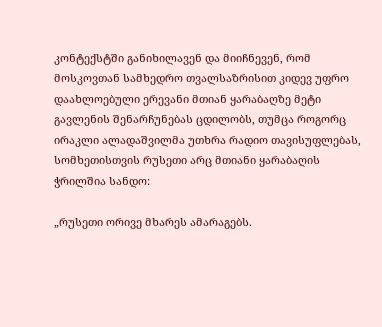კონტექსტში განიხილავენ და მიიჩნევენ, რომ მოსკოვთან სამხედრო თვალსაზრისით კიდევ უფრო დაახლოებული ერევანი მთიან ყარაბაღზე მეტი გავლენის შენარჩუნებას ცდილობს, თუმცა როგორც ირაკლი ალადაშვილმა უთხრა რადიო თავისუფლებას, სომხეთისთვის რუსეთი არც მთიანი ყარაბაღის ჭრილშია სანდო:

„რუსეთი ორივე მხარეს ამარაგებს.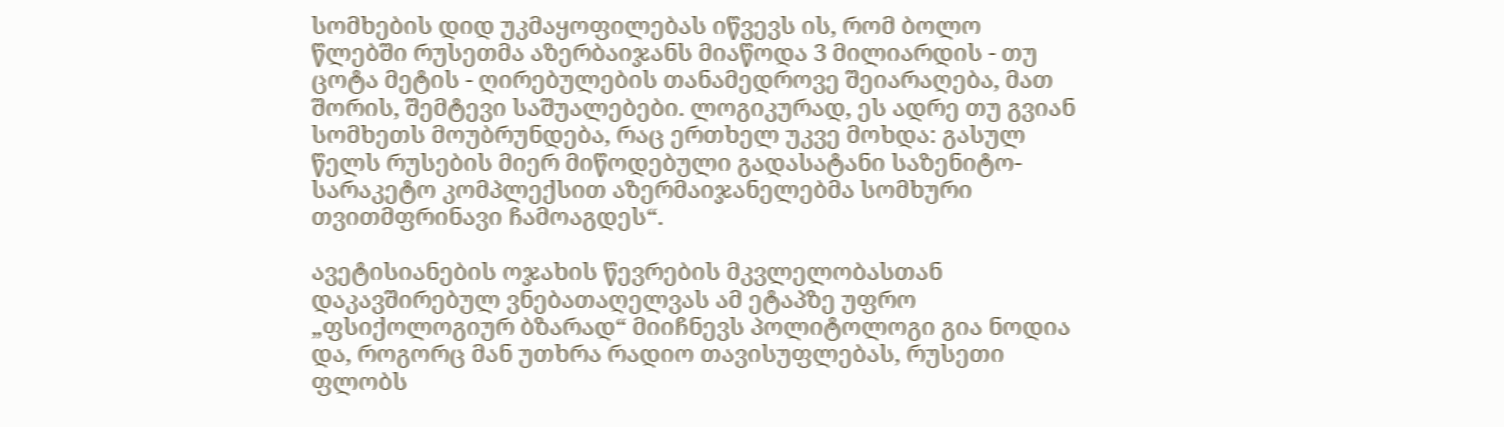სომხების დიდ უკმაყოფილებას იწვევს ის, რომ ბოლო წლებში რუსეთმა აზერბაიჯანს მიაწოდა 3 მილიარდის - თუ ცოტა მეტის - ღირებულების თანამედროვე შეიარაღება, მათ შორის, შემტევი საშუალებები. ლოგიკურად, ეს ადრე თუ გვიან სომხეთს მოუბრუნდება, რაც ერთხელ უკვე მოხდა: გასულ წელს რუსების მიერ მიწოდებული გადასატანი საზენიტო-სარაკეტო კომპლექსით აზერმაიჯანელებმა სომხური თვითმფრინავი ჩამოაგდეს“.

ავეტისიანების ოჯახის წევრების მკვლელობასთან დაკავშირებულ ვნებათაღელვას ამ ეტაპზე უფრო „ფსიქოლოგიურ ბზარად“ მიიჩნევს პოლიტოლოგი გია ნოდია და, როგორც მან უთხრა რადიო თავისუფლებას, რუსეთი ფლობს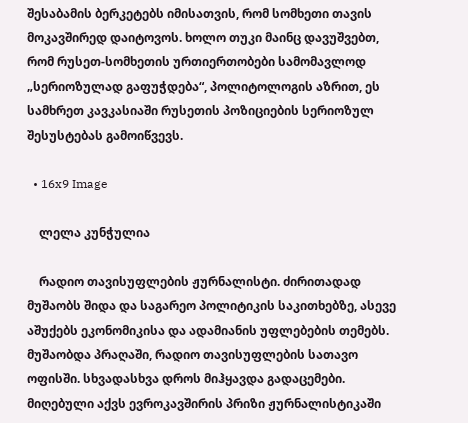შესაბამის ბერკეტებს იმისათვის, რომ სომხეთი თავის მოკავშირედ დაიტოვოს. ხოლო თუკი მაინც დავუშვებთ, რომ რუსეთ-სომხეთის ურთიერთობები სამომავლოდ „სერიოზულად გაფუჭდება“, პოლიტოლოგის აზრით, ეს სამხრეთ კავკასიაში რუსეთის პოზიციების სერიოზულ შესუსტებას გამოიწვევს.

  • 16x9 Image

    ლელა კუნჭულია

    რადიო თავისუფლების ჟურნალისტი. ძირითადად მუშაობს შიდა და საგარეო პოლიტიკის საკითხებზე, ასევე აშუქებს ეკონომიკისა და ადამიანის უფლებების თემებს. მუშაობდა პრაღაში, რადიო თავისუფლების სათავო ოფისში. სხვადასხვა დროს მიჰყავდა გადაცემები. მიღებული აქვს ევროკავშირის პრიზი ჟურნალისტიკაში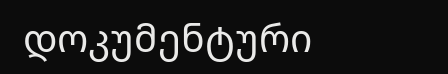დოკუმენტური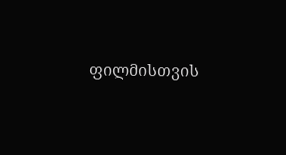ფილმისთვის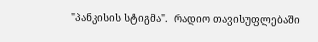"პანკისის სტიგმა".  რადიო თავისუფლებაში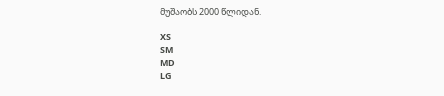მუშაობს 2000 წლიდან.

XS
SM
MD
LG